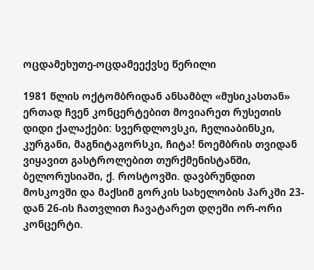ოცდამეხუთე-ოცდამეექვსე წერილი

1981 წლის ოქტომბრიდან ანსამბლ «მუსიკასთან» ერთად ჩვენ კონცერტებით მოვიარეთ რუსეთის დიდი ქალაქები: სვერდლოვსკი, ჩელიაბინსკი, კურგანი, მაგნიტაგორსკი, ჩიტა! ნოემბრის თვიდან ვიყავით გასტროლებით თურქმენისტანში, ბელორუსიაში, ქ. როსტოვში. დავბრუნდით მოსკოვში და მაქსიმ გორკის სახელობის პარკში 23-დან 26-ის ჩათვლით ჩავატარეთ დღეში ორ-ორი კონცერტი.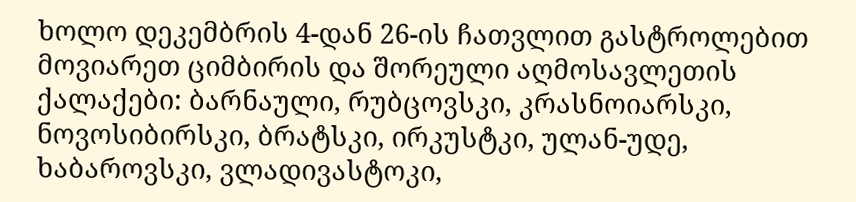ხოლო დეკემბრის 4-დან 26-ის ჩათვლით გასტროლებით მოვიარეთ ციმბირის და შორეული აღმოსავლეთის ქალაქები: ბარნაული, რუბცოვსკი, კრასნოიარსკი, ნოვოსიბირსკი, ბრატსკი, ირკუსტკი, ულან-უდე, ხაბაროვსკი, ვლადივასტოკი,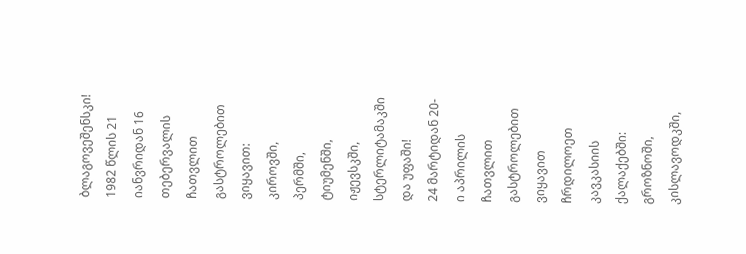ბლაგოვეშენსკი!
1982 წლის 21 იანვრიდან 16 თებერვალის ჩათვლით გასტროლებით ვიყავით: კიროვში, პერმში, ტიუმენში, იჟევსკში, სტერლიტამაკში და უფაში!
24 მარტიდან 20-ი აპრილის ჩათვლით გასტროლებით ვიყავით ჩრდილოეთ კავკასიის ქალაქებში: გროზნოში, კისლავოდკში,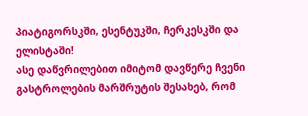პიატიგორსკში, ესენტუკში, ჩერკესკში და ელისტაში!
ასე დაწვრილებით იმიტომ დავწერე ჩვენი გასტროლების მარშრუტის შესახებ, რომ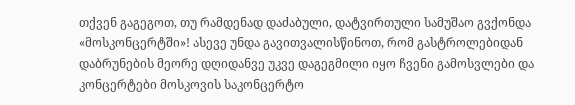თქვენ გაგეგოთ, თუ რამდენად დაძაბული, დატვირთული სამუშაო გვქონდა «მოსკონცერტში»! ასევე უნდა გავითვალისწინოთ, რომ გასტროლებიდან დაბრუნების მეორე დღიდანვე უკვე დაგეგმილი იყო ჩვენი გამოსვლები და კონცერტები მოსკოვის საკონცერტო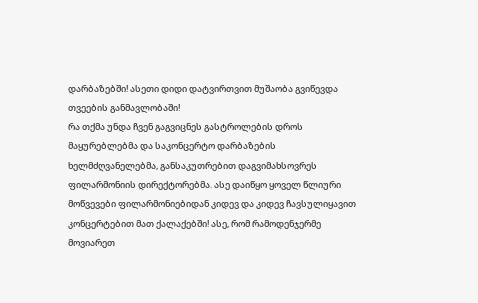დარბაზებში! ასეთი დიდი დატვირთვით მუშაობა გვიწევდა თვეების განმავლობაში!
რა თქმა უნდა ჩვენ გაგვიცნეს გასტროლების დროს მაყურებლებმა და საკონცერტო დარბაზების ხელმძღვანელებმა, განსაკუთრებით დაგვიმახსოვრეს ფილარმონიის დირექტორებმა. ასე დაიწყო ყოველ წლიური მოწვევები ფილარმონიებიდან კიდევ და კიდევ ჩავსულიყავით კონცერტებით მათ ქალაქებში! ასე, რომ რამოდენჯერმე მოვიარეთ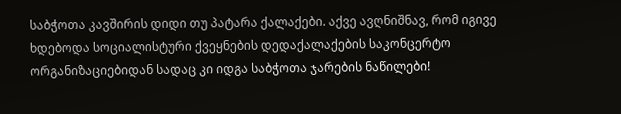საბჭოთა კავშირის დიდი თუ პატარა ქალაქები. აქვე ავღნიშნავ, რომ იგივე ხდებოდა სოციალისტური ქვეყნების დედაქალაქების საკონცერტო ორგანიზაციებიდან სადაც კი იდგა საბჭოთა ჯარების ნაწილები!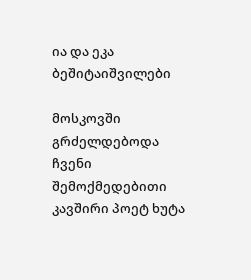ია და ეკა ბეშიტაიშვილები

მოსკოვში გრძელდებოდა ჩვენი შემოქმედებითი კავშირი პოეტ ხუტა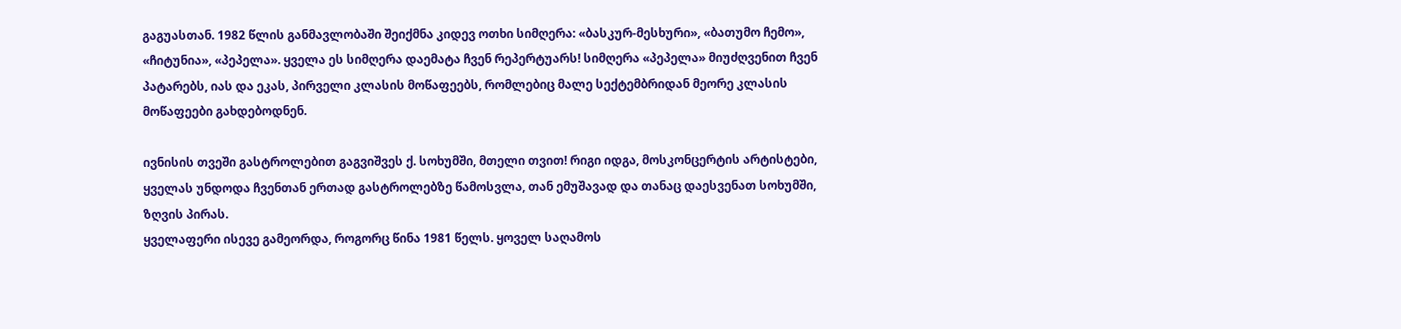გაგუასთან. 1982 წლის განმავლობაში შეიქმნა კიდევ ოთხი სიმღერა: «ბასკურ-მესხური», «ბათუმო ჩემო», «ჩიტუნია», «პეპელა». ყველა ეს სიმღერა დაემატა ჩვენ რეპერტუარს! სიმღერა «პეპელა» მიუძღვენით ჩვენ პატარებს, იას და ეკას, პირველი კლასის მოწაფეებს, რომლებიც მალე სექტემბრიდან მეორე კლასის მოწაფეები გახდებოდნენ.

ივნისის თვეში გასტროლებით გაგვიშვეს ქ. სოხუმში, მთელი თვით! რიგი იდგა, მოსკონცერტის არტისტები, ყველას უნდოდა ჩვენთან ერთად გასტროლებზე წამოსვლა, თან ემუშავად და თანაც დაესვენათ სოხუმში, ზღვის პირას.
ყველაფერი ისევე გამეორდა, როგორც წინა 1981 წელს. ყოველ საღამოს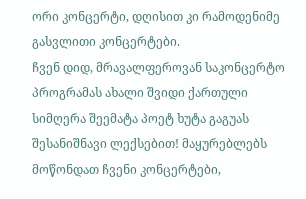ორი კონცერტი, დღისით კი რამოდენიმე გასვლითი კონცერტები.
ჩვენ დიდ, მრავალფეროვან საკონცერტო პროგრამას ახალი შვიდი ქართული სიმღერა შეემატა პოეტ ხუტა გაგუას შესანიშნავი ლექსებით! მაყურებლებს მოწონდათ ჩვენი კონცერტები,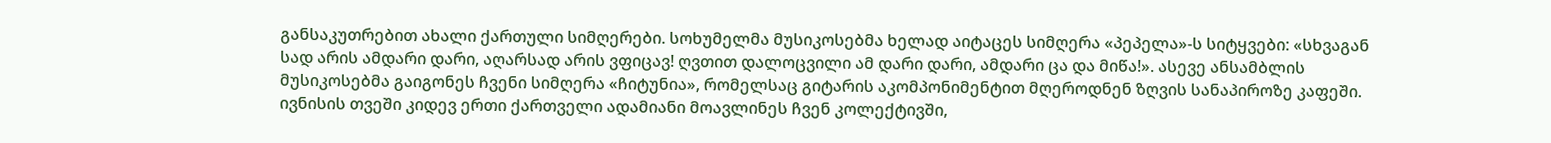განსაკუთრებით ახალი ქართული სიმღერები. სოხუმელმა მუსიკოსებმა ხელად აიტაცეს სიმღერა «პეპელა»-ს სიტყვები: «სხვაგან სად არის ამდარი დარი, აღარსად არის ვფიცავ! ღვთით დალოცვილი ამ დარი დარი, ამდარი ცა და მიწა!». ასევე ანსამბლის მუსიკოსებმა გაიგონეს ჩვენი სიმღერა «ჩიტუნია», რომელსაც გიტარის აკომპონიმენტით მღეროდნენ ზღვის სანაპიროზე კაფეში.
ივნისის თვეში კიდევ ერთი ქართველი ადამიანი მოავლინეს ჩვენ კოლექტივში,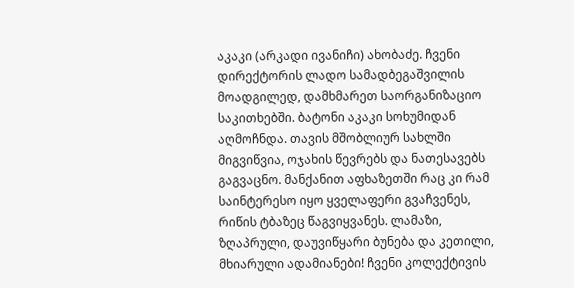აკაკი (არკადი ივანიჩი) ახობაძე. ჩვენი დირექტორის ლადო სამადბეგაშვილის მოადგილედ, დამხმარეთ საორგანიზაციო საკითხებში. ბატონი აკაკი სოხუმიდან აღმოჩნდა. თავის მშობლიურ სახლში მიგვიწვია, ოჯახის წევრებს და ნათესავებს გაგვაცნო. მანქანით აფხაზეთში რაც კი რამ საინტერესო იყო ყველაფერი გვაჩვენეს, რიწის ტბაზეც წაგვიყვანეს. ლამაზი, ზღაპრული, დაუვიწყარი ბუნება და კეთილი, მხიარული ადამიანები! ჩვენი კოლექტივის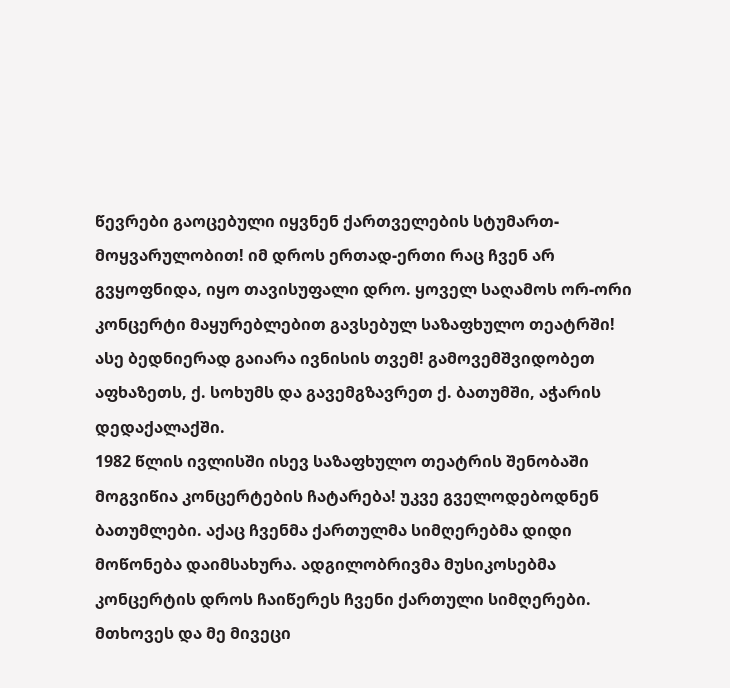წევრები გაოცებული იყვნენ ქართველების სტუმართ-მოყვარულობით! იმ დროს ერთად-ერთი რაც ჩვენ არ გვყოფნიდა, იყო თავისუფალი დრო. ყოველ საღამოს ორ-ორი კონცერტი მაყურებლებით გავსებულ საზაფხულო თეატრში! ასე ბედნიერად გაიარა ივნისის თვემ! გამოვემშვიდობეთ აფხაზეთს, ქ. სოხუმს და გავემგზავრეთ ქ. ბათუმში, აჭარის დედაქალაქში.
1982 წლის ივლისში ისევ საზაფხულო თეატრის შენობაში მოგვიწია კონცერტების ჩატარება! უკვე გველოდებოდნენ ბათუმლები. აქაც ჩვენმა ქართულმა სიმღერებმა დიდი მოწონება დაიმსახურა. ადგილობრივმა მუსიკოსებმა კონცერტის დროს ჩაიწერეს ჩვენი ქართული სიმღერები. მთხოვეს და მე მივეცი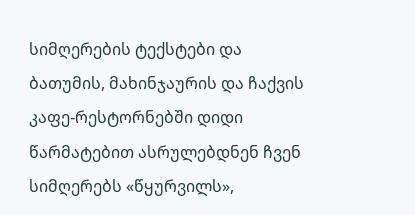სიმღერების ტექსტები და ბათუმის, მახინჯაურის და ჩაქვის კაფე-რესტორნებში დიდი წარმატებით ასრულებდნენ ჩვენ სიმღერებს «წყურვილს»,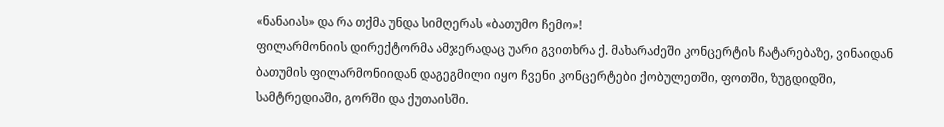«ნანაიას» და რა თქმა უნდა სიმღერას «ბათუმო ჩემო»!
ფილარმონიის დირექტორმა ამჯერადაც უარი გვითხრა ქ. მახარაძეში კონცერტის ჩატარებაზე, ვინაიდან ბათუმის ფილარმონიიდან დაგეგმილი იყო ჩვენი კონცერტები ქობულეთში, ფოთში, ზუგდიდში, სამტრედიაში, გორში და ქუთაისში.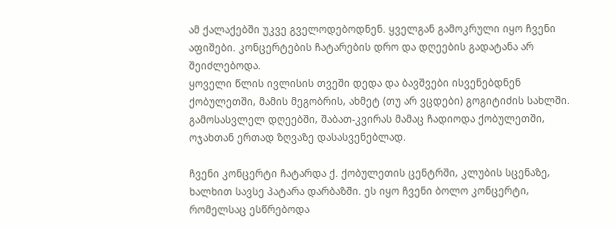ამ ქალაქებში უკვე გველოდებოდნენ. ყველგან გამოკრული იყო ჩვენი აფიშები. კონცერტების ჩატარების დრო და დღეების გადატანა არ შეიძლებოდა.
ყოველი წლის ივლისის თვეში დედა და ბავშვები ისვენებდნენ ქობულეთში, მამის მეგობრის, ახმეტ (თუ არ ვცდები) გოგიტიძის სახლში. გამოსასვლელ დღეებში, შაბათ-კვირას მამაც ჩადიოდა ქობულეთში, ოჯახთან ერთად ზღვაზე დასასვენებლად.

ჩვენი კონცერტი ჩატარდა ქ. ქობულეთის ცენტრში, კლუბის სცენაზე, ხალხით სავსე პატარა დარბაზში. ეს იყო ჩვენი ბოლო კონცერტი, რომელსაც ესწრებოდა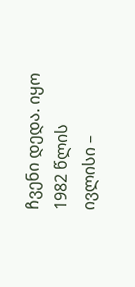ჩვენი დედა. იყო 1982 წლის ივლისი –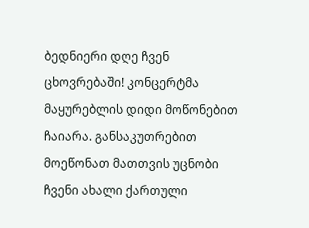ბედნიერი დღე ჩვენ ცხოვრებაში! კონცერტმა მაყურებლის დიდი მოწონებით ჩაიარა. განსაკუთრებით მოეწონათ მათთვის უცნობი ჩვენი ახალი ქართული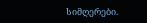სიმღერები.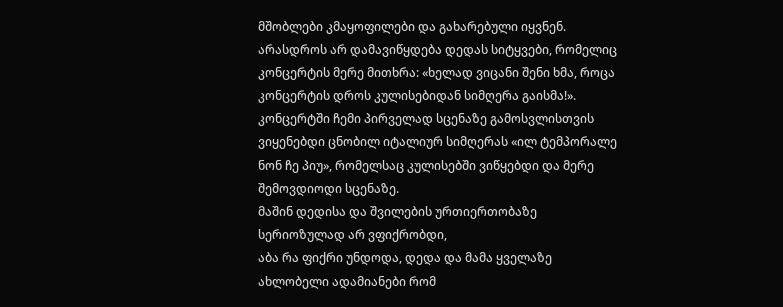მშობლები კმაყოფილები და გახარებული იყვნენ. არასდროს არ დამავიწყდება დედას სიტყვები, რომელიც კონცერტის მერე მითხრა: «ხელად ვიცანი შენი ხმა, როცა კონცერტის დროს კულისებიდან სიმღერა გაისმა!». კონცერტში ჩემი პირველად სცენაზე გამოსვლისთვის ვიყენებდი ცნობილ იტალიურ სიმღერას «ილ ტემპორალე ნონ ჩე პიუ», რომელსაც კულისებში ვიწყებდი და მერე შემოვდიოდი სცენაზე.
მაშინ დედისა და შვილების ურთიერთობაზე სერიოზულად არ ვფიქრობდი,
აბა რა ფიქრი უნდოდა, დედა და მამა ყველაზე ახლობელი ადამიანები რომ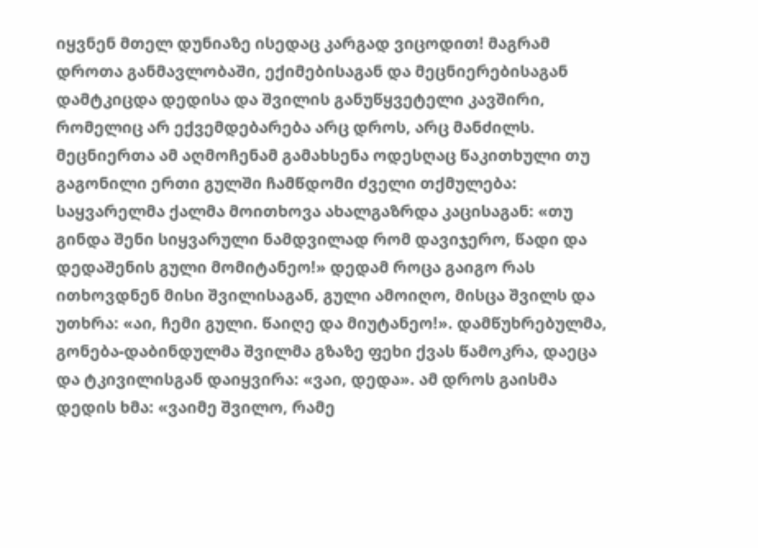იყვნენ მთელ დუნიაზე ისედაც კარგად ვიცოდით! მაგრამ დროთა განმავლობაში, ექიმებისაგან და მეცნიერებისაგან დამტკიცდა დედისა და შვილის განუწყვეტელი კავშირი, რომელიც არ ექვემდებარება არც დროს, არც მანძილს. მეცნიერთა ამ აღმოჩენამ გამახსენა ოდესღაც წაკითხული თუ გაგონილი ერთი გულში ჩამწდომი ძველი თქმულება: საყვარელმა ქალმა მოითხოვა ახალგაზრდა კაცისაგან: «თუ გინდა შენი სიყვარული ნამდვილად რომ დავიჯერო, წადი და დედაშენის გული მომიტანეო!» დედამ როცა გაიგო რას ითხოვდნენ მისი შვილისაგან, გული ამოიღო, მისცა შვილს და უთხრა: «აი, ჩემი გული. წაიღე და მიუტანეო!». დამწუხრებულმა, გონება-დაბინდულმა შვილმა გზაზე ფეხი ქვას წამოკრა, დაეცა და ტკივილისგან დაიყვირა: «ვაი, დედა». ამ დროს გაისმა დედის ხმა: «ვაიმე შვილო, რამე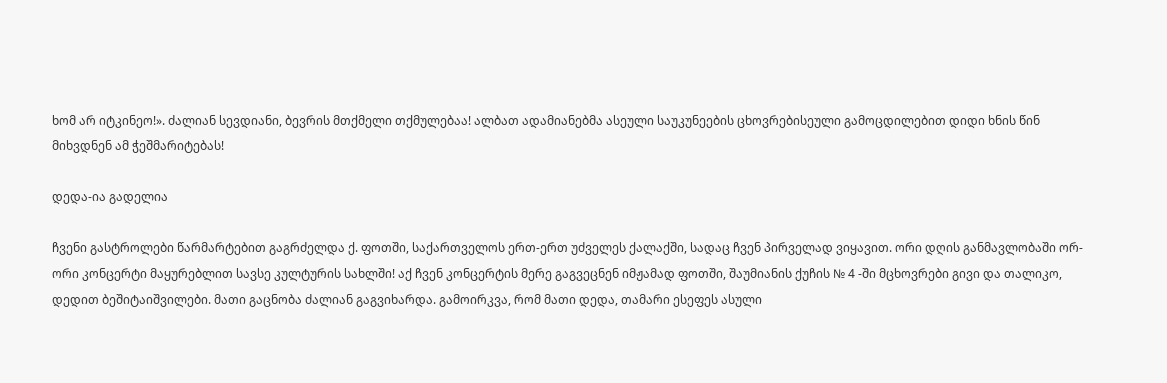ხომ არ იტკინეო!». ძალიან სევდიანი, ბევრის მთქმელი თქმულებაა! ალბათ ადამიანებმა ასეული საუკუნეების ცხოვრებისეული გამოცდილებით დიდი ხნის წინ მიხვდნენ ამ ჭეშმარიტებას!

დედა-ია გადელია

ჩვენი გასტროლები წარმარტებით გაგრძელდა ქ. ფოთში, საქართველოს ერთ-ერთ უძველეს ქალაქში, სადაც ჩვენ პირველად ვიყავით. ორი დღის განმავლობაში ორ-ორი კონცერტი მაყურებლით სავსე კულტურის სახლში! აქ ჩვენ კონცერტის მერე გაგვეცნენ იმჟამად ფოთში, შაუმიანის ქუჩის № 4 -ში მცხოვრები გივი და თალიკო, დედით ბეშიტაიშვილები. მათი გაცნობა ძალიან გაგვიხარდა. გამოირკვა, რომ მათი დედა, თამარი ესეფეს ასული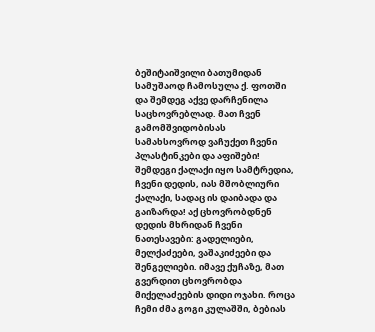ბეშიტაიშვილი ბათუმიდან სამუშაოდ ჩამოსულა ქ. ფოთში და შემდეგ აქვე დარჩენილა საცხოვრებლად. მათ ჩვენ გამომშვიდობისას სამახსოვროდ ვაჩუქეთ ჩვენი პლასტინკები და აფიშები!
შემდეგი ქალაქი იყო სამტრედია, ჩვენი დედის, იას მშობლიური ქალაქი, სადაც ის დაიბადა და გაიზარდა! აქ ცხოვრობდნენ დედის მხრიდან ჩვენი ნათესავები: გადელიები, მელქაძეები, ვაშაკიძეები და შენგელიები. იმავე ქუჩაზე, მათ გვერდით ცხოვრობდა მიქელაძეების დიდი ოჯახი. როცა ჩემი ძმა გოგი კულაშში, ბებიას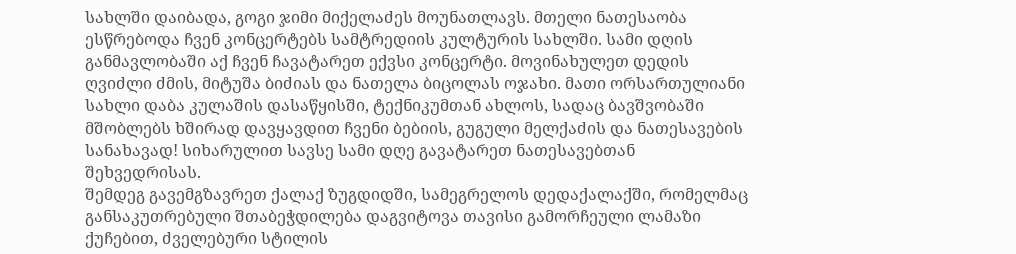სახლში დაიბადა, გოგი ჯიმი მიქელაძეს მოუნათლავს. მთელი ნათესაობა ესწრებოდა ჩვენ კონცერტებს სამტრედიის კულტურის სახლში. სამი დღის განმავლობაში აქ ჩვენ ჩავატარეთ ექვსი კონცერტი. მოვინახულეთ დედის ღვიძლი ძმის, მიტუშა ბიძიას და ნათელა ბიცოლას ოჯახი. მათი ორსართულიანი სახლი დაბა კულაშის დასაწყისში, ტექნიკუმთან ახლოს, სადაც ბავშვობაში მშობლებს ხშირად დავყავდით ჩვენი ბებიის, გუგული მელქაძის და ნათესავების სანახავად! სიხარულით სავსე სამი დღე გავატარეთ ნათესავებთან შეხვედრისას.
შემდეგ გავემგზავრეთ ქალაქ ზუგდიდში, სამეგრელოს დედაქალაქში, რომელმაც განსაკუთრებული შთაბეჭდილება დაგვიტოვა თავისი გამორჩეული ლამაზი ქუჩებით, ძველებური სტილის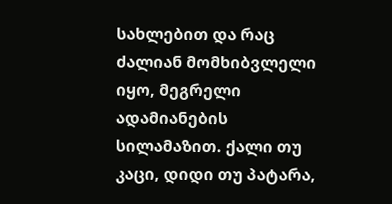სახლებით და რაც ძალიან მომხიბვლელი იყო, მეგრელი ადამიანების სილამაზით. ქალი თუ კაცი, დიდი თუ პატარა,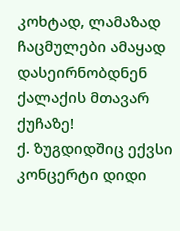კოხტად, ლამაზად ჩაცმულები ამაყად დასეირნობდნენ ქალაქის მთავარ ქუჩაზე!
ქ. ზუგდიდშიც ექვსი კონცერტი დიდი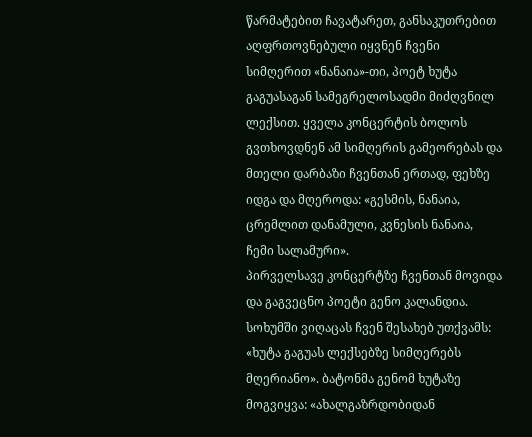წარმატებით ჩავატარეთ, განსაკუთრებით აღფრთოვნებული იყვნენ ჩვენი სიმღერით «ნანაია»-თი, პოეტ ხუტა გაგუასაგან სამეგრელოსადმი მიძღვნილ ლექსით. ყველა კონცერტის ბოლოს გვთხოვდნენ ამ სიმღერის გამეორებას და მთელი დარბაზი ჩვენთან ერთად, ფეხზე იდგა და მღეროდა: «გესმის, ნანაია, ცრემლით დანამული, კვნესის ნანაია, ჩემი სალამური».
პირველსავე კონცერტზე ჩვენთან მოვიდა და გაგვეცნო პოეტი გენო კალანდია. სოხუმში ვიღაცას ჩვენ შესახებ უთქვამს: «ხუტა გაგუას ლექსებზე სიმღერებს მღერიანო». ბატონმა გენომ ხუტაზე მოგვიყვა: «ახალგაზრდობიდან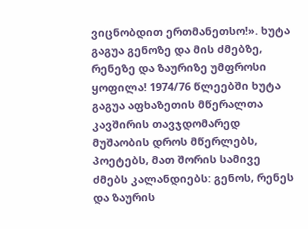ვიცნობდით ერთმანეთსო!». ხუტა გაგუა გენოზე და მის ძმებზე, რენეზე და ზაურიზე უმფროსი ყოფილა! 1974/76 წლეებში ხუტა გაგუა აფხაზეთის მწერალთა კავშირის თავჯდომარედ მუშაობის დროს მწერლებს, პოეტებს, მათ შორის სამივე ძმებს კალანდიებს: გენოს, რენეს და ზაურის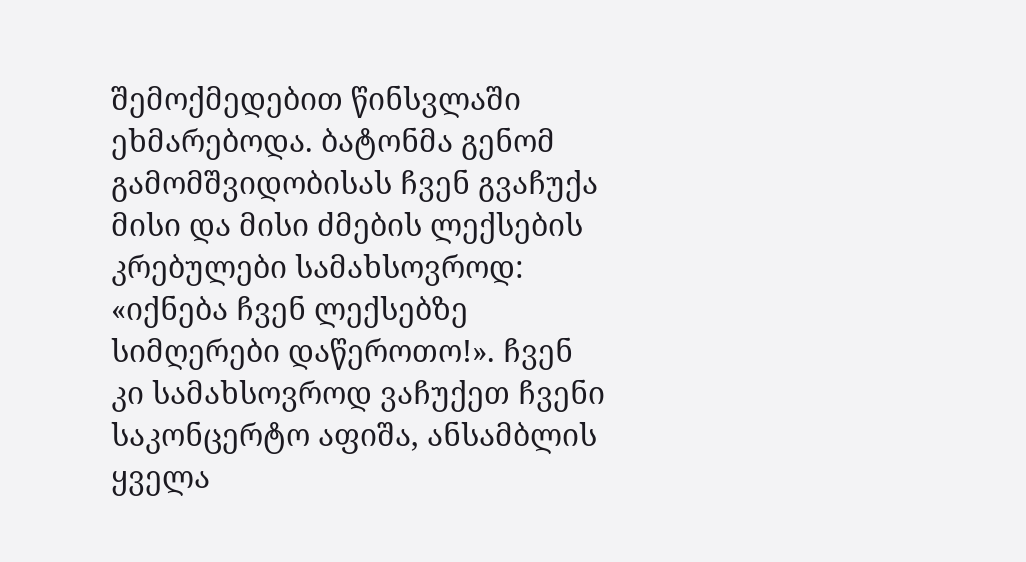შემოქმედებით წინსვლაში ეხმარებოდა. ბატონმა გენომ გამომშვიდობისას ჩვენ გვაჩუქა მისი და მისი ძმების ლექსების კრებულები სამახსოვროდ: «იქნება ჩვენ ლექსებზე სიმღერები დაწეროთო!». ჩვენ კი სამახსოვროდ ვაჩუქეთ ჩვენი საკონცერტო აფიშა, ანსამბლის ყველა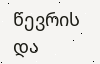წევრის და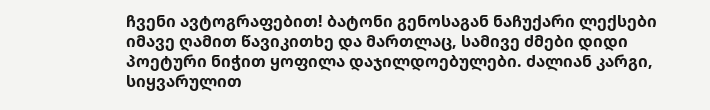ჩვენი ავტოგრაფებით! ბატონი გენოსაგან ნაჩუქარი ლექსები იმავე ღამით წავიკითხე და მართლაც, სამივე ძმები დიდი პოეტური ნიჭით ყოფილა დაჯილდოებულები. ძალიან კარგი, სიყვარულით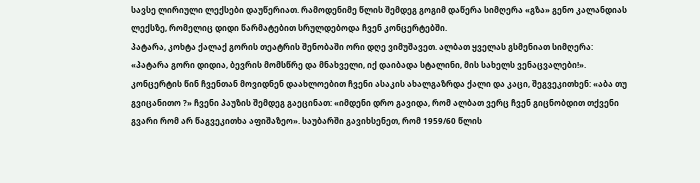სავსე ლირიული ლექსები დაუწერიათ. რამოდენიმე წლის შემდეგ გოგიმ დაწერა სიმღერა «გზა» გენო კალანდიას ლექსზე, რომელიც დიდი წარმატებით სრულდებოდა ჩვენ კონცერტებში.
პატარა, კოხტა ქალაქ გორის თეატრის შენობაში ორი დღე ვიმუშავეთ. ალბათ ყველას გსმენიათ სიმღერა: «პატარა გორი დიდია, ბევრის მომსწრე და მნახველი, იქ დაიბადა სტალინი, მის სახელს ვენაცვალები!». კონცერტის წინ ჩვენთან მოვიდნენ დაახლოებით ჩვენი ასაკის ახალგაზრდა ქალი და კაცი, შეგვეკითხენ: «აბა თუ გვიცანითო ?» ჩვენი პაუზის შემდეგ გაეცინათ: «იმდენი დრო გავიდა, რომ ალბათ ვერც ჩვენ გიცნობდით თქვენი გვარი რომ არ წაგვეკითხა აფიშაზეო». საუბარში გავიხსენეთ, რომ 1959/60 წლის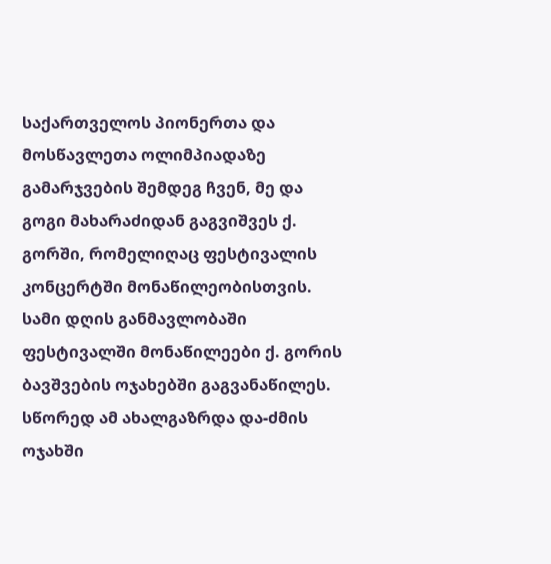საქართველოს პიონერთა და მოსწავლეთა ოლიმპიადაზე გამარჯვების შემდეგ ჩვენ, მე და გოგი მახარაძიდან გაგვიშვეს ქ. გორში, რომელიღაც ფესტივალის კონცერტში მონაწილეობისთვის. სამი დღის განმავლობაში ფესტივალში მონაწილეები ქ. გორის ბავშვების ოჯახებში გაგვანაწილეს. სწორედ ამ ახალგაზრდა და-ძმის ოჯახში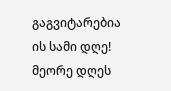გაგვიტარებია ის სამი დღე! მეორე დღეს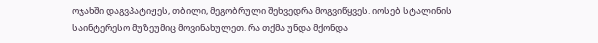ოჯახში დაგვპატიჟეს, თბილი, მეგობრული შეხვედრა მოგვიწყვეს. იოსებ სტალინის საინტერესო მუზეუმიც მოვინახულეთ. რა თქმა უნდა მქონდა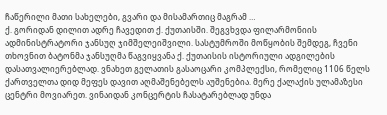ჩაწერილი მათი სახელები, გვარი და მისამართიც მაგრამ …
ქ. გორიდან დილით ადრე ჩავედით ქ. ქუთაისში. შეგვხვდა ფილარმონიის ადმინისტრატორი ჯანსუღ ჯიმშელეიშვილი. სასტუმროში მოწყობის შემდეგ, ჩვენი თხოვნით ბატონმა ჯანსუღმა წაგვიყვანა ქ. ქუთაისის ისტორიული ადგილების დასათვალიერებლად. ვნახეთ გელათის გასაოცარი კომპლექსი, რომელიც 1106 წელს ქართველთა დიდ მეფეს დავით აღმაშენებელს აუშენებია. მერე ქალაქის ულამაზესი ცენტრი მოვიარეთ. ვინაიდან კონცერტის ჩასატარებლად უნდა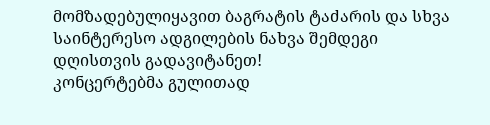მომზადებულიყავით ბაგრატის ტაძარის და სხვა საინტერესო ადგილების ნახვა შემდეგი დღისთვის გადავიტანეთ!
კონცერტებმა გულითად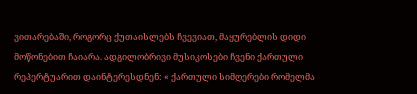ვითარებაში, როგორც ქუთაისლებს ჩვევიათ, მაყურებლის დიდი მოწონებით ჩაიარა. ადგილობრივი მუსიკოსები ჩვენი ქართული რეპერტუარით დაინტერესდნენ: « ქართული სიმღერები რომელმა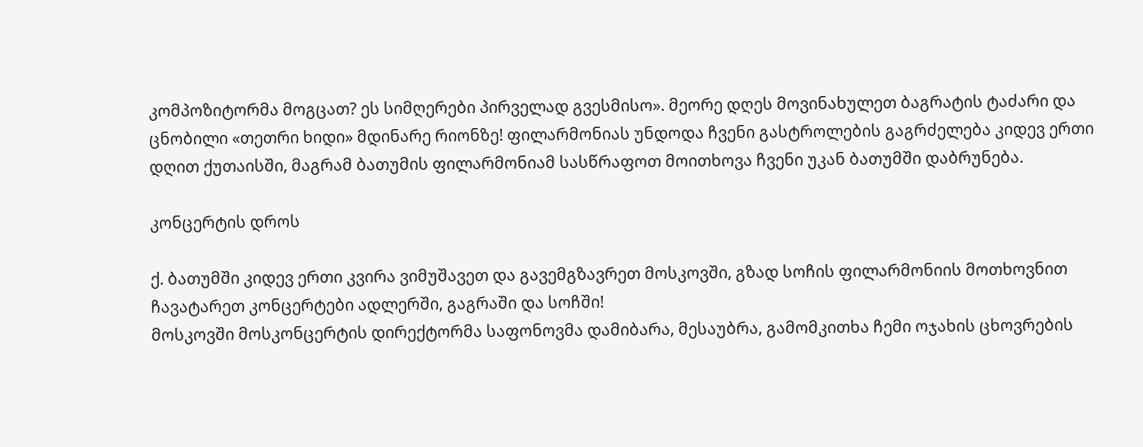კომპოზიტორმა მოგცათ? ეს სიმღერები პირველად გვესმისო». მეორე დღეს მოვინახულეთ ბაგრატის ტაძარი და ცნობილი «თეთრი ხიდი» მდინარე რიონზე! ფილარმონიას უნდოდა ჩვენი გასტროლების გაგრძელება კიდევ ერთი დღით ქუთაისში, მაგრამ ბათუმის ფილარმონიამ სასწრაფოთ მოითხოვა ჩვენი უკან ბათუმში დაბრუნება.

კონცერტის დროს

ქ. ბათუმში კიდევ ერთი კვირა ვიმუშავეთ და გავემგზავრეთ მოსკოვში, გზად სოჩის ფილარმონიის მოთხოვნით ჩავატარეთ კონცერტები ადლერში, გაგრაში და სოჩში!
მოსკოვში მოსკონცერტის დირექტორმა საფონოვმა დამიბარა, მესაუბრა, გამომკითხა ჩემი ოჯახის ცხოვრების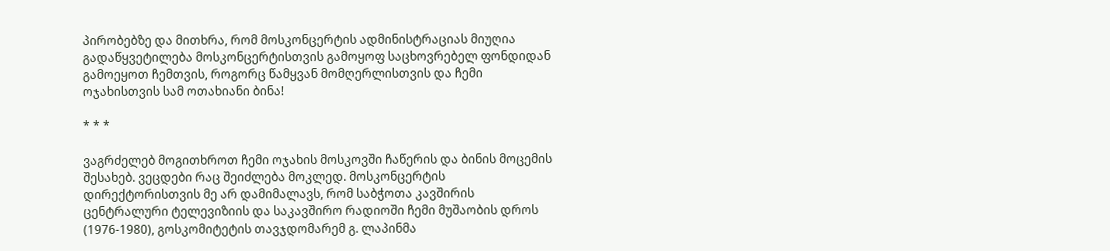პირობებზე და მითხრა, რომ მოსკონცერტის ადმინისტრაციას მიუღია გადაწყვეტილება მოსკონცერტისთვის გამოყოფ საცხოვრებელ ფონდიდან გამოეყოთ ჩემთვის, როგორც წამყვან მომღერლისთვის და ჩემი ოჯახისთვის სამ ოთახიანი ბინა!

* * *

ვაგრძელებ მოგითხროთ ჩემი ოჯახის მოსკოვში ჩაწერის და ბინის მოცემის შესახებ. ვეცდები რაც შეიძლება მოკლედ. მოსკონცერტის დირექტორისთვის მე არ დამიმალავს, რომ საბჭოთა კავშირის ცენტრალური ტელევიზიის და საკავშირო რადიოში ჩემი მუშაობის დროს (1976-1980), გოსკომიტეტის თავჯდომარემ გ. ლაპინმა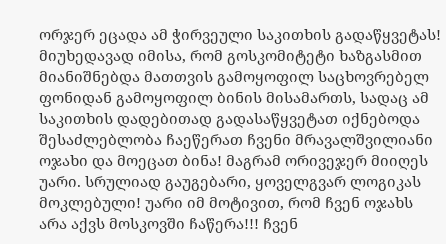ორჯერ ეცადა ამ ჭირვეული საკითხის გადაწყვეტას! მიუხედავად იმისა, რომ გოსკომიტეტი ხაზგასმით მიანიშნებდა მათთვის გამოყოფილ საცხოვრებელ ფონიდან გამოყოფილ ბინის მისამართს, სადაც ამ საკითხის დადებითად გადასაწყვეტათ იქნებოდა შესაძლებლობა ჩაეწერათ ჩვენი მრავალშვილიანი ოჯახი და მოეცათ ბინა! მაგრამ ორივეჯერ მიიღეს უარი. სრულიად გაუგებარი, ყოველგვარ ლოგიკას მოკლებული! უარი იმ მოტივით, რომ ჩვენ ოჯახს არა აქვს მოსკოვში ჩაწერა!!! ჩვენ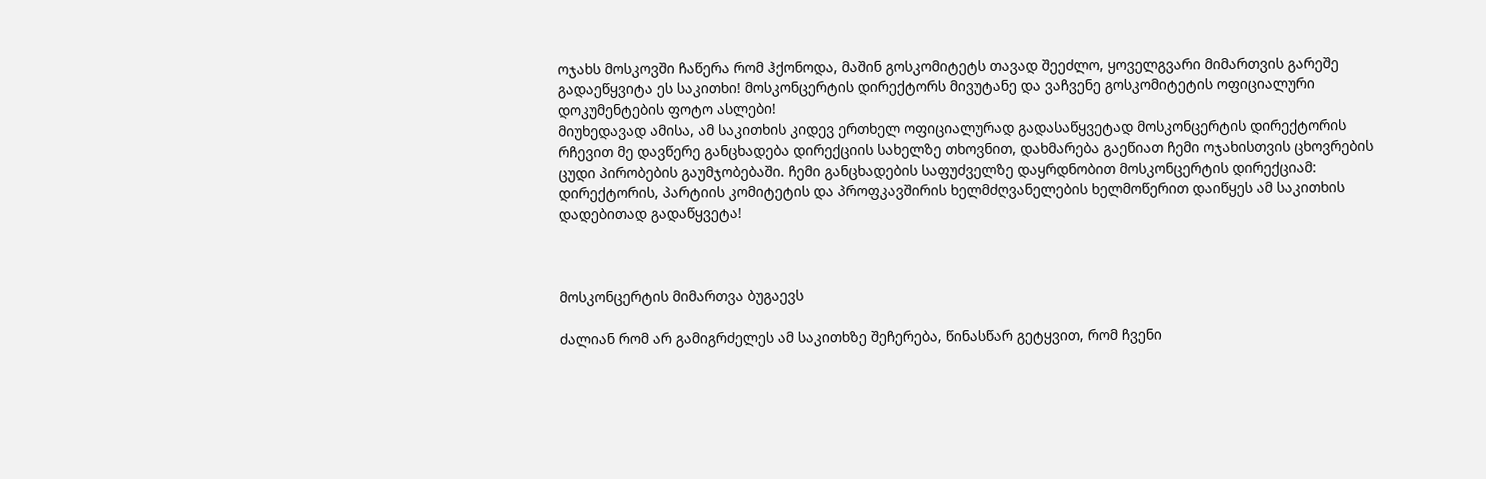ოჯახს მოსკოვში ჩაწერა რომ ჰქონოდა, მაშინ გოსკომიტეტს თავად შეეძლო, ყოველგვარი მიმართვის გარეშე გადაეწყვიტა ეს საკითხი! მოსკონცერტის დირექტორს მივუტანე და ვაჩვენე გოსკომიტეტის ოფიციალური დოკუმენტების ფოტო ასლები!
მიუხედავად ამისა, ამ საკითხის კიდევ ერთხელ ოფიციალურად გადასაწყვეტად მოსკონცერტის დირექტორის რჩევით მე დავწერე განცხადება დირექციის სახელზე თხოვნით, დახმარება გაეწიათ ჩემი ოჯახისთვის ცხოვრების ცუდი პირობების გაუმჯობებაში. ჩემი განცხადების საფუძველზე დაყრდნობით მოსკონცერტის დირექციამ: დირექტორის, პარტიის კომიტეტის და პროფკავშირის ხელმძღვანელების ხელმოწერით დაიწყეს ამ საკითხის დადებითად გადაწყვეტა!



მოსკონცერტის მიმართვა ბუგაევს

ძალიან რომ არ გამიგრძელეს ამ საკითხზე შეჩერება, წინასწარ გეტყვით, რომ ჩვენი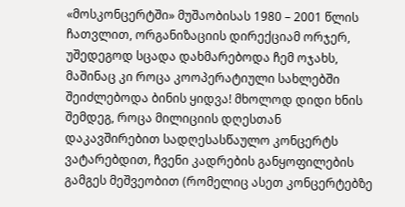«მოსკონცერტში» მუშაობისას 1980 – 2001 წლის ჩათვლით, ორგანიზაციის დირექციამ ორჯერ, უშედეგოდ სცადა დახმარებოდა ჩემ ოჯახს, მაშინაც კი როცა კოოპერატიული სახლებში შეიძლებოდა ბინის ყიდვა! მხოლოდ დიდი ხნის შემდეგ, როცა მილიციის დღესთან დაკავშირებით სადღესასწაულო კონცერტს ვატარებდით, ჩვენი კადრების განყოფილების გამგეს მეშვეობით (რომელიც ასეთ კონცერტებზე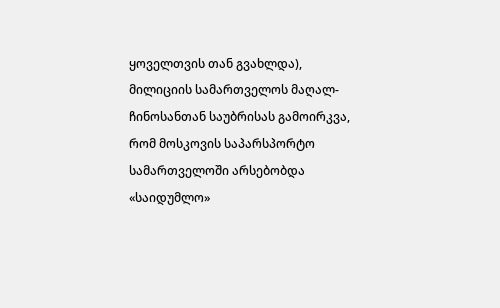ყოველთვის თან გვახლდა), მილიციის სამართველოს მაღალ-ჩინოსანთან საუბრისას გამოირკვა, რომ მოსკოვის საპარსპორტო სამართველოში არსებობდა «საიდუმლო»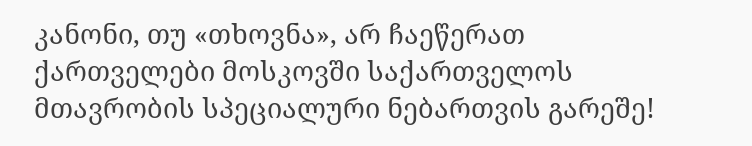კანონი, თუ «თხოვნა», არ ჩაეწერათ ქართველები მოსკოვში საქართველოს მთავრობის სპეციალური ნებართვის გარეშე!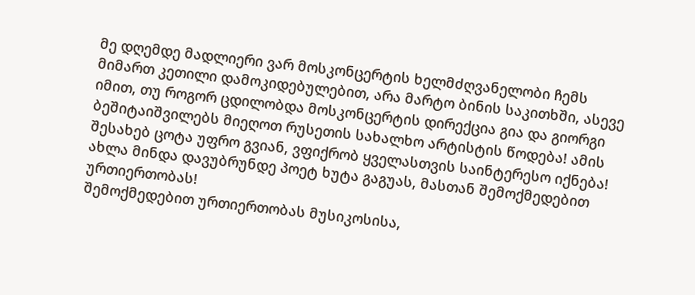მე დღემდე მადლიერი ვარ მოსკონცერტის ხელმძღვანელობი ჩემს მიმართ კეთილი დამოკიდებულებით, არა მარტო ბინის საკითხში, ასევე იმით, თუ როგორ ცდილობდა მოსკონცერტის დირექცია გია და გიორგი ბეშიტაიშვილებს მიეღოთ რუსეთის სახალხო არტისტის წოდება! ამის შესახებ ცოტა უფრო გვიან, ვფიქრობ ყველასთვის საინტერესო იქნება! ახლა მინდა დავუბრუნდე პოეტ ხუტა გაგუას, მასთან შემოქმედებით ურთიერთობას!
შემოქმედებით ურთიერთობას მუსიკოსისა,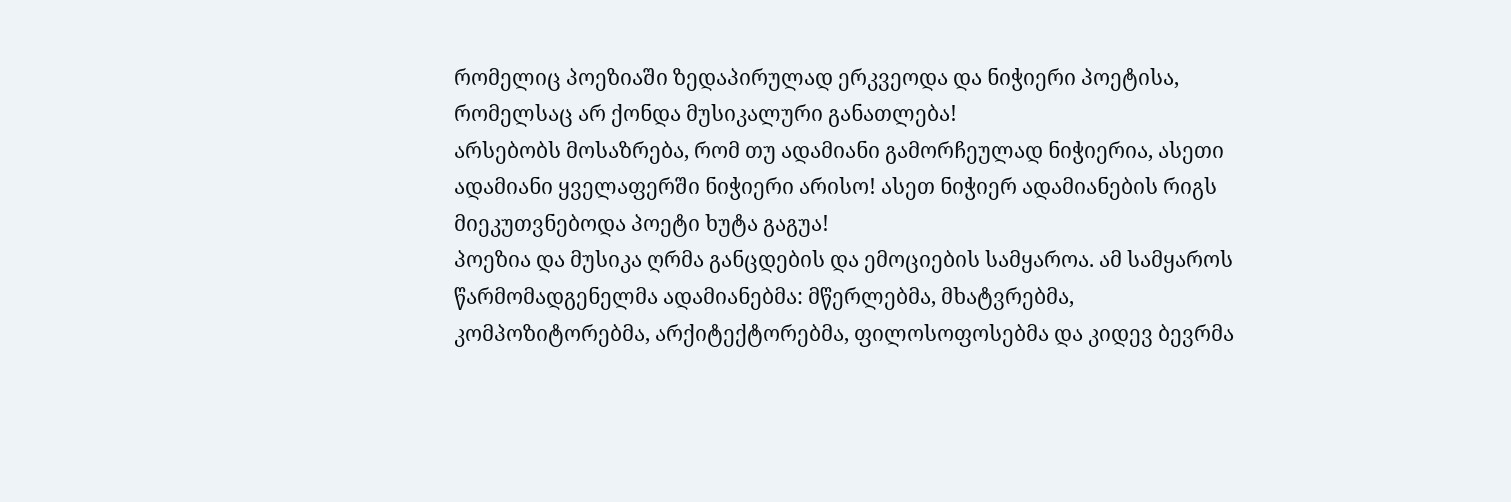რომელიც პოეზიაში ზედაპირულად ერკვეოდა და ნიჭიერი პოეტისა, რომელსაც არ ქონდა მუსიკალური განათლება!
არსებობს მოსაზრება, რომ თუ ადამიანი გამორჩეულად ნიჭიერია, ასეთი ადამიანი ყველაფერში ნიჭიერი არისო! ასეთ ნიჭიერ ადამიანების რიგს მიეკუთვნებოდა პოეტი ხუტა გაგუა!
პოეზია და მუსიკა ღრმა განცდების და ემოციების სამყაროა. ამ სამყაროს წარმომადგენელმა ადამიანებმა: მწერლებმა, მხატვრებმა, კომპოზიტორებმა, არქიტექტორებმა, ფილოსოფოსებმა და კიდევ ბევრმა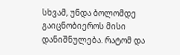სხვამ, უნდა ბოლომდე გაიცნობიეროს მისი დანიშნულება. რატომ და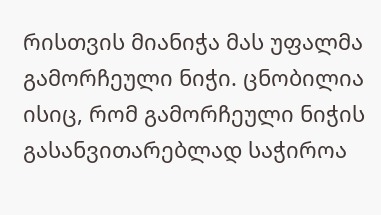რისთვის მიანიჭა მას უფალმა გამორჩეული ნიჭი. ცნობილია ისიც, რომ გამორჩეული ნიჭის გასანვითარებლად საჭიროა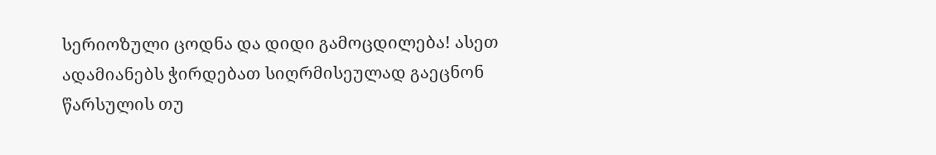სერიოზული ცოდნა და დიდი გამოცდილება! ასეთ ადამიანებს ჭირდებათ სიღრმისეულად გაეცნონ წარსულის თუ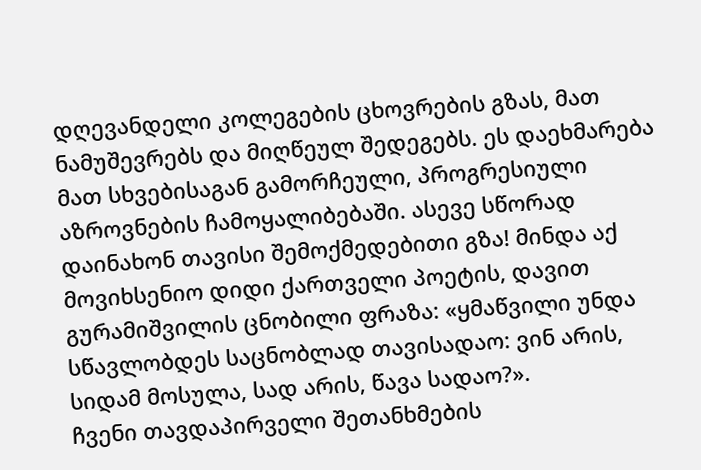დღევანდელი კოლეგების ცხოვრების გზას, მათ ნამუშევრებს და მიღწეულ შედეგებს. ეს დაეხმარება მათ სხვებისაგან გამორჩეული, პროგრესიული აზროვნების ჩამოყალიბებაში. ასევე სწორად დაინახონ თავისი შემოქმედებითი გზა! მინდა აქ მოვიხსენიო დიდი ქართველი პოეტის, დავით გურამიშვილის ცნობილი ფრაზა: «ყმაწვილი უნდა სწავლობდეს საცნობლად თავისადაო: ვინ არის, სიდამ მოსულა, სად არის, წავა სადაო?».
ჩვენი თავდაპირველი შეთანხმების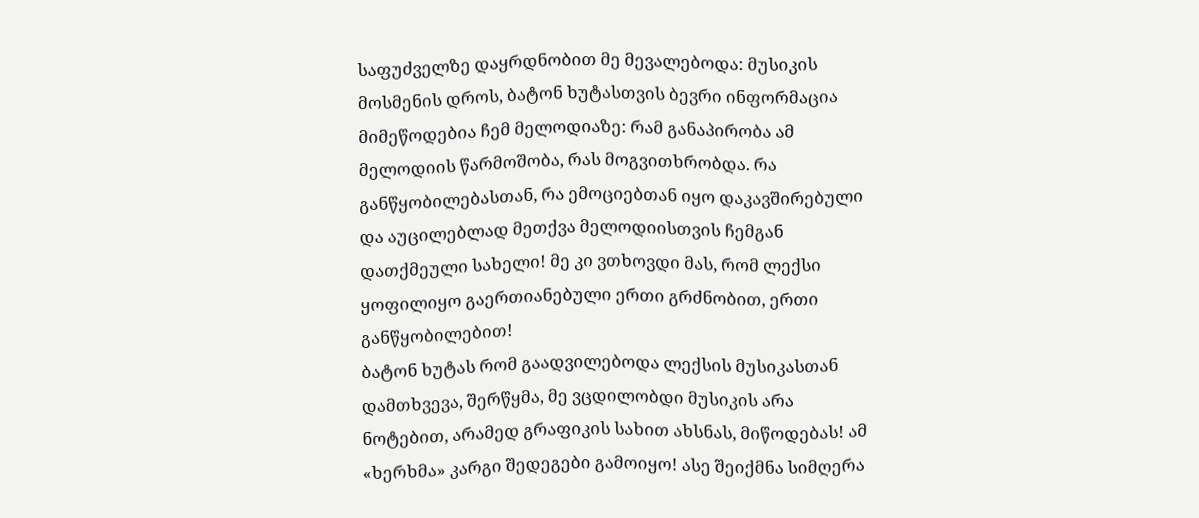საფუძველზე დაყრდნობით მე მევალებოდა: მუსიკის მოსმენის დროს, ბატონ ხუტასთვის ბევრი ინფორმაცია მიმეწოდებია ჩემ მელოდიაზე: რამ განაპირობა ამ მელოდიის წარმოშობა, რას მოგვითხრობდა. რა განწყობილებასთან, რა ემოციებთან იყო დაკავშირებული და აუცილებლად მეთქვა მელოდიისთვის ჩემგან დათქმეული სახელი! მე კი ვთხოვდი მას, რომ ლექსი ყოფილიყო გაერთიანებული ერთი გრძნობით, ერთი განწყობილებით!
ბატონ ხუტას რომ გაადვილებოდა ლექსის მუსიკასთან დამთხვევა, შერწყმა, მე ვცდილობდი მუსიკის არა ნოტებით, არამედ გრაფიკის სახით ახსნას, მიწოდებას! ამ «ხერხმა» კარგი შედეგები გამოიყო! ასე შეიქმნა სიმღერა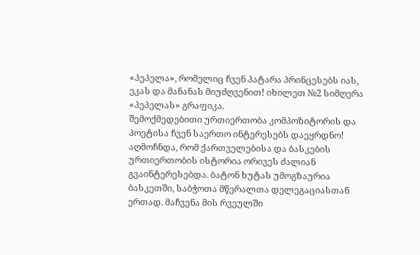«პეპელა», რომელიც ჩვენ პატარა პრინცესებს იას, ეკას და მანანას მიუძღვენით! იხილეთ №2 სიმღერა «პეპელას» გრაფიკა.
შემოქმედებითი ურთიერთობა კომპოზიტორის და პოეტისა ჩვენ საერთო ინტერესებს დაეყრდნო! აღმოჩნდა, რომ ქართველებისა და ბასკების ურთიერთობის ისტორია ორივეს ძალიან გვაინტერესებდა. ბატონ ხუტას უმოგზაურია ბასკეთში, საბჭოთა მწერალთა დელეგაციასთან ერთად. მაჩვენა მის რვეულში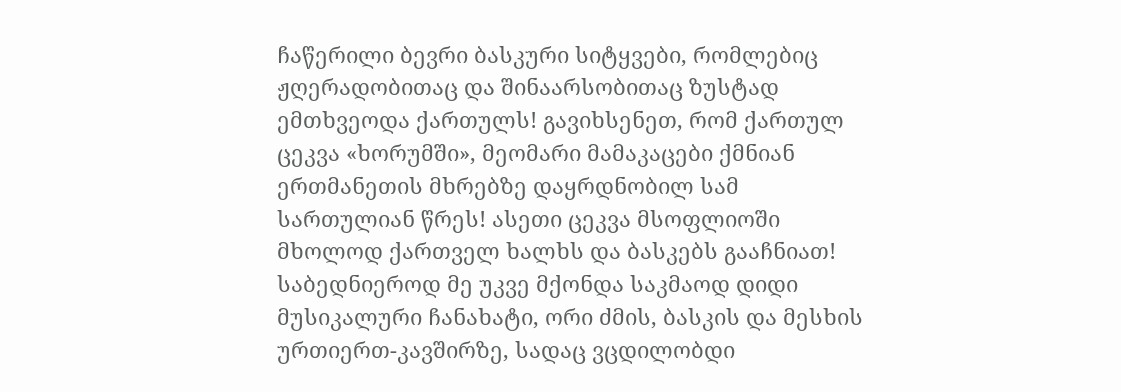ჩაწერილი ბევრი ბასკური სიტყვები, რომლებიც ჟღერადობითაც და შინაარსობითაც ზუსტად ემთხვეოდა ქართულს! გავიხსენეთ, რომ ქართულ ცეკვა «ხორუმში», მეომარი მამაკაცები ქმნიან ერთმანეთის მხრებზე დაყრდნობილ სამ სართულიან წრეს! ასეთი ცეკვა მსოფლიოში მხოლოდ ქართველ ხალხს და ბასკებს გააჩნიათ! საბედნიეროდ მე უკვე მქონდა საკმაოდ დიდი მუსიკალური ჩანახატი, ორი ძმის, ბასკის და მესხის ურთიერთ-კავშირზე, სადაც ვცდილობდი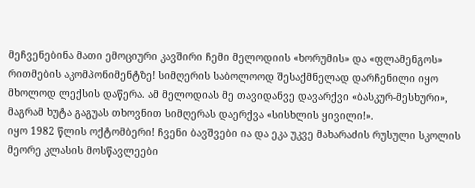მეჩვენებინა მათი ემოციური კავშირი ჩემი მელოდიის «ხორუმის» და «ფლამენგოს» რითმების აკომპონიმენტზე! სიმღერის საბოლოოდ შესაქმნელად დარჩენილი იყო მხოლოდ ლექსის დაწერა. ამ მელოდიას მე თავიდანვე დავარქვი «ბასკურ-მესხური», მაგრამ ხუტა გაგუას თხოვნით სიმღერას დაერქვა «სისხლის ყივილი!».
იყო 1982 წლის ოქტომბერი! ჩვენი ბავშვები ია და ეკა უკვე მახარაძის რუსული სკოლის მეორე კლასის მოსწავლეები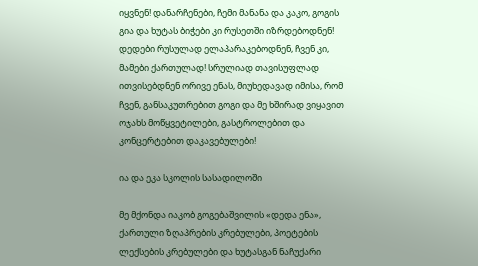იყვნენ! დანარჩენები, ჩემი მანანა და კაკო, გოგის გია და ხუტას ბიჭები კი რუსეთში იზრდებოდნენ! დედები რუსულად ელაპარაკებოდნენ, ჩვენ კი, მამები ქართულად! სრულიად თავისუფლად ითვისებდნენ ორივე ენას, მიუხედავად იმისა, რომ ჩვენ, განსაკუთრებით გოგი და მე ხშირად ვიყავით ოჯახს მოწყვეტილები, გასტროლებით და კონცერტებით დაკავებულები!

ია და ეკა სკოლის სასადილოში

მე მქონდა იაკობ გოგებაშვილის «დედა ენა», ქართული ზღაპრების კრებულები, პოეტების ლექსების კრებულები და ხუტასგან ნაჩუქარი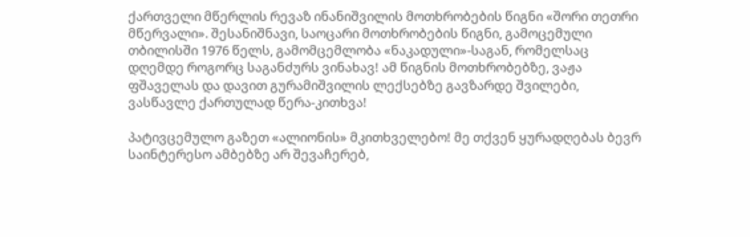ქართველი მწერლის რევაზ ინანიშვილის მოთხრობების წიგნი «შორი თეთრი მწერვალი». შესანიშნავი, საოცარი მოთხრობების წიგნი, გამოცემული თბილისში 1976 წელს, გამომცემლობა «ნაკადული»-საგან, რომელსაც დღემდე როგორც საგანძურს ვინახავ! ამ წიგნის მოთხრობებზე, ვაჟა ფშაველას და დავით გურამიშვილის ლექსებზე გავზარდე შვილები, ვასწავლე ქართულად წერა-კითხვა!

პატივცემულო გაზეთ «ალიონის» მკითხველებო! მე თქვენ ყურადღებას ბევრ საინტერესო ამბებზე არ შევაჩერებ,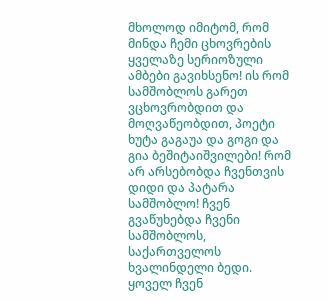მხოლოდ იმიტომ, რომ მინდა ჩემი ცხოვრების ყველაზე სერიოზული ამბები გავიხსენო! ის რომ სამშობლოს გარეთ ვცხოვრობდით და მოღვაწეობდით, პოეტი ხუტა გაგაუა და გოგი და გია ბეშიტაიშვილები! რომ არ არსებობდა ჩვენთვის დიდი და პატარა სამშობლო! ჩვენ გვაწუხებდა ჩვენი სამშობლოს, საქართველოს ხვალინდელი ბედი. ყოველ ჩვენ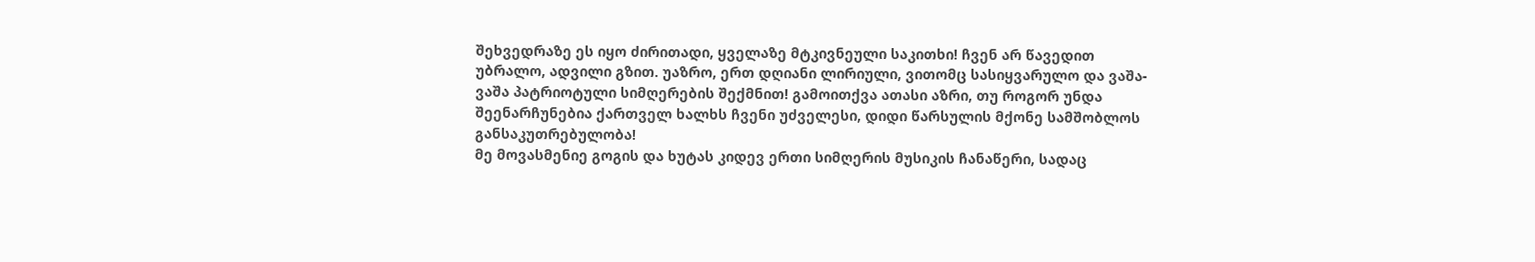შეხვედრაზე ეს იყო ძირითადი, ყველაზე მტკივნეული საკითხი! ჩვენ არ წავედით უბრალო, ადვილი გზით. უაზრო, ერთ დღიანი ლირიული, ვითომც სასიყვარულო და ვაშა-ვაშა პატრიოტული სიმღერების შექმნით! გამოითქვა ათასი აზრი, თუ როგორ უნდა შეენარჩუნებია ქართველ ხალხს ჩვენი უძველესი, დიდი წარსულის მქონე სამშობლოს განსაკუთრებულობა!
მე მოვასმენიე გოგის და ხუტას კიდევ ერთი სიმღერის მუსიკის ჩანაწერი, სადაც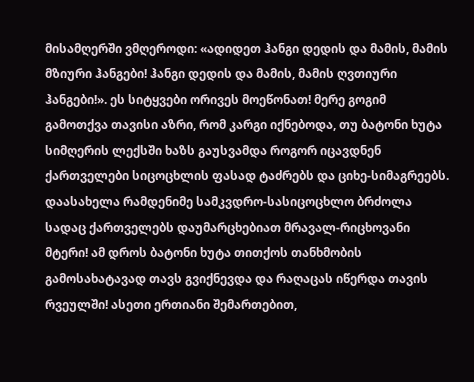მისამღერში ვმღეროდი: «ადიდეთ ჰანგი დედის და მამის, მამის მზიური ჰანგები! ჰანგი დედის და მამის, მამის ღვთიური ჰანგები!». ეს სიტყვები ორივეს მოეწონათ! მერე გოგიმ გამოთქვა თავისი აზრი, რომ კარგი იქნებოდა, თუ ბატონი ხუტა სიმღერის ლექსში ხაზს გაუსვამდა როგორ იცავდნენ ქართველები სიცოცხლის ფასად ტაძრებს და ციხე-სიმაგრეებს. დაასახელა რამდენიმე სამკვდრო-სასიცოცხლო ბრძოლა სადაც ქართველებს დაუმარცხებიათ მრავალ-რიცხოვანი მტერი! ამ დროს ბატონი ხუტა თითქოს თანხმობის გამოსახატავად თავს გვიქნევდა და რაღაცას იწერდა თავის რვეულში! ასეთი ერთიანი შემართებით,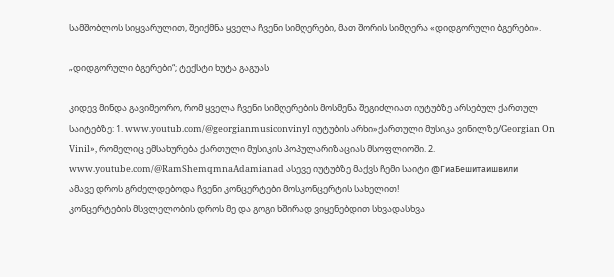სამშობლოს სიყვარულით, შეიქმნა ყველა ჩვენი სიმღერები, მათ შორის სიმღერა «დიდგორული ბგერები».

„დიდგორული ბგერები“; ტექსტი ხუტა გაგუას

კიდევ მინდა გავიმეორო, რომ ყველა ჩვენი სიმღერების მოსმენა შეგიძლიათ იუტუბზე არსებულ ქართულ საიტებზე: 1. www.youtub.com/@georgianmusiconvinyl იუტუბის არხი»ქართული მუსიკა ვინილზე/Georgian On Vinil», რომელიც ემსახურება ქართული მუსიკის პოპულარიზაციას მსოფლიოში. 2. www.youtube.com/@RamShemqmnaAdamianad ასევე იუტუბზე მაქვს ჩემი საიტი @ГиаБешитаишвили
ამავე დროს გრძელდებოდა ჩვენი კონცერტები მოსკონცერტის სახელით!
კონცერტების მსვლელობის დროს მე და გოგი ხშირად ვიყენებდით სხვადასხვა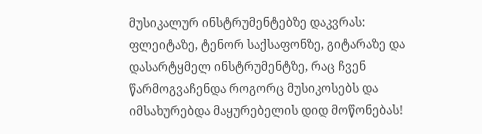მუსიკალურ ინსტრუმენტებზე დაკვრას: ფლეიტაზე, ტენორ საქსაფონზე, გიტარაზე და დასარტყმელ ინსტრუმენტზე, რაც ჩვენ წარმოგვაჩენდა როგორც მუსიკოსებს და იმსახურებდა მაყურებელის დიდ მოწონებას!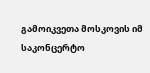გამოიკვეთა მოსკოვის იმ საკონცერტო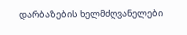დარბაზების ხელმძღვანელები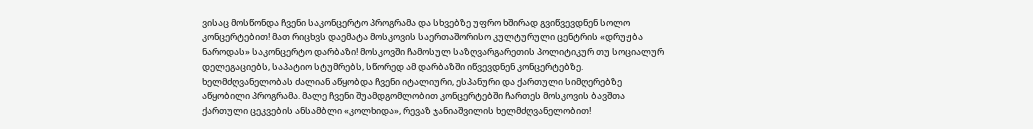ვისაც მოსწონდა ჩვენი საკონცერტო პროგრამა და სხვებზე უფრო ხშირად გვიწვევდნენ სოლო კონცერტებით! მათ რიცხვს დაემატა მოსკოვის საერთაშორისო კულტურული ცენტრის «დრუჟბა ნაროდას» საკონცერტო დარბაზი! მოსკოვში ჩამოსულ საზღვარგარეთის პოლიტიკურ თუ სოციალურ დელეგაციებს, საპატიო სტუმრებს, სწორედ ამ დარბაზში იწვევდნენ კონცერტებზე. ხელმძღვანელობას ძალიან აწყობდა ჩვენი იტალიური, ესპანური და ქართული სიმღერებზე აწყობილი პროგრამა. მალე ჩვენი შუამდგომლობით კონცერტებში ჩართეს მოსკოვის ბავშთა ქართული ცეკვების ანსამბლი «კოლხიდა», რევაზ ჯანიაშვილის ხელმძღვანელობით!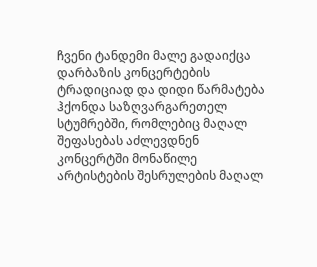ჩვენი ტანდემი მალე გადაიქცა დარბაზის კონცერტების ტრადიციად და დიდი წარმატება ჰქონდა საზღვარგარეთელ სტუმრებში, რომლებიც მაღალ შეფასებას აძლევდნენ კონცერტში მონაწილე არტისტების შესრულების მაღალ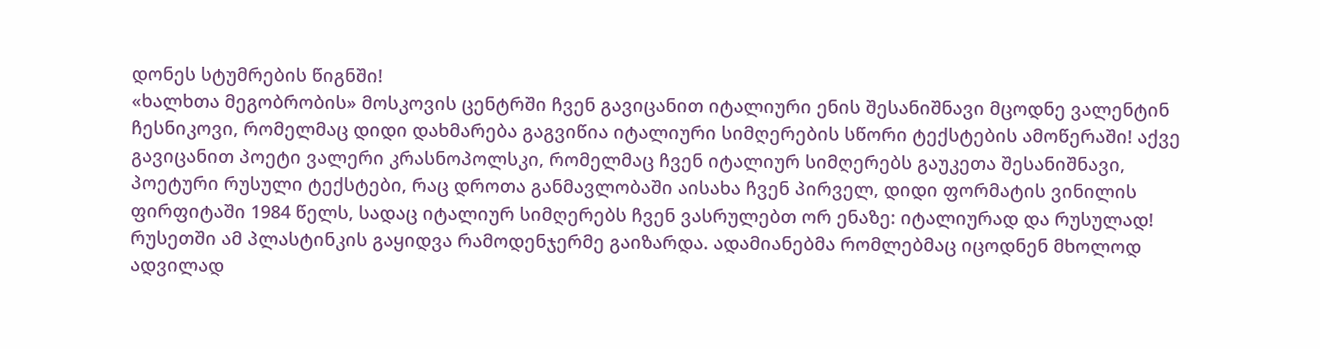დონეს სტუმრების წიგნში!
«ხალხთა მეგობრობის» მოსკოვის ცენტრში ჩვენ გავიცანით იტალიური ენის შესანიშნავი მცოდნე ვალენტინ ჩესნიკოვი, რომელმაც დიდი დახმარება გაგვიწია იტალიური სიმღერების სწორი ტექსტების ამოწერაში! აქვე გავიცანით პოეტი ვალერი კრასნოპოლსკი, რომელმაც ჩვენ იტალიურ სიმღერებს გაუკეთა შესანიშნავი, პოეტური რუსული ტექსტები, რაც დროთა განმავლობაში აისახა ჩვენ პირველ, დიდი ფორმატის ვინილის ფირფიტაში 1984 წელს, სადაც იტალიურ სიმღერებს ჩვენ ვასრულებთ ორ ენაზე: იტალიურად და რუსულად! რუსეთში ამ პლასტინკის გაყიდვა რამოდენჯერმე გაიზარდა. ადამიანებმა რომლებმაც იცოდნენ მხოლოდ ადვილად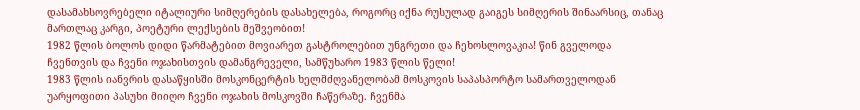დასამახსოვრებელი იტალიური სიმღერების დასახელება, როგორც იქნა რუსულად გაიგეს სიმღერის შინაარსიც, თანაც მართლაც კარგი, პოეტური ლექსების მეშვეობით!
1982 წლის ბოლოს დიდი წარმატებით მოვიარეთ გასტროლებით უნგრეთი და ჩეხოსლოვაკია! წინ გველოდა ჩვენთვის და ჩვენი ოჯახისთვის დამანგრეველი, სამწუხარო 1983 წლის წელი!
1983 წლის იანვრის დასაწყისში მოსკონცერტის ხელმძღვანელობამ მოსკოვის საპასპორტო სამართველოდან უარყოფითი პასუხი მიიღო ჩვენი ოჯახის მოსკოვში ჩაწერაზე. ჩვენმა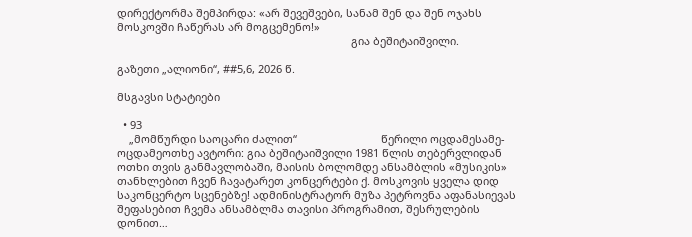დირექტორმა შემპირდა: «არ შევეშვები, სანამ შენ და შენ ოჯახს მოსკოვში ჩაწერას არ მოგცემენო!»
                                                                              გია ბეშიტაიშვილი.

გაზეთი „ალიონი“, ##5,6, 2026 წ.

მსგავსი სტატიები

  • 93
    „მომწურდი საოცარი ძალით“                            წერილი ოცდამესამე-ოცდამეოთხე ავტორი: გია ბეშიტაიშვილი 1981 წლის თებერვლიდან ოთხი თვის განმავლობაში, მაისის ბოლომდე ანსამბლის «მუსიკის» თანხლებით ჩვენ ჩავატარეთ კონცერტები ქ. მოსკოვის ყველა დიდ საკონცერტო სცენებზე! ადმინისტრატორ მუზა პეტროვნა აფანასიევას შეფასებით ჩვემა ანსამბლმა თავისი პროგრამით, შესრულების დონით…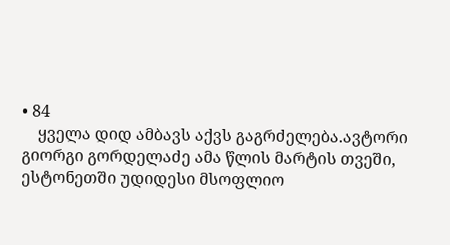• 84
    ყველა დიდ ამბავს აქვს გაგრძელება.ავტორი გიორგი გორდელაძე ამა წლის მარტის თვეში, ესტონეთში უდიდესი მსოფლიო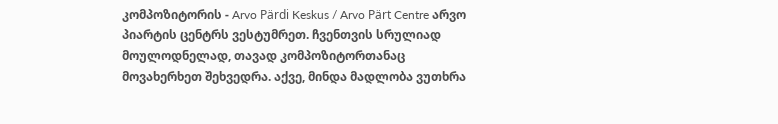კომპოზიტორის - Arvo Pärdi Keskus / Arvo Pärt Centre არვო პიარტის ცენტრს ვესტუმრეთ. ჩვენთვის სრულიად მოულოდნელად, თავად კომპოზიტორთანაც მოვახერხეთ შეხვედრა. აქვე, მინდა მადლობა ვუთხრა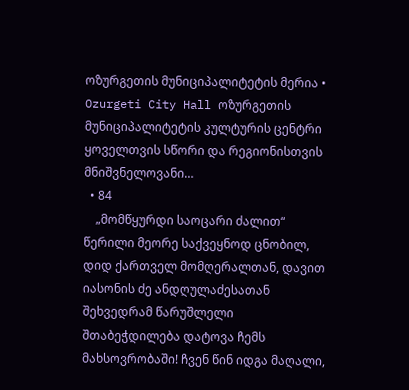ოზურგეთის მუნიციპალიტეტის მერია • Ozurgeti City Hall ოზურგეთის მუნიციპალიტეტის კულტურის ცენტრი ყოველთვის სწორი და რეგიონისთვის მნიშვნელოვანი…
  • 84
    „მომწყურდი საოცარი ძალით“                                   წერილი მეორე საქვეყნოდ ცნობილ, დიდ ქართველ მომღერალთან, დავით იასონის ძე ანდღულაძესათან შეხვედრამ წარუშლელი შთაბეჭდილება დატოვა ჩემს მახსოვრობაში! ჩვენ წინ იდგა მაღალი,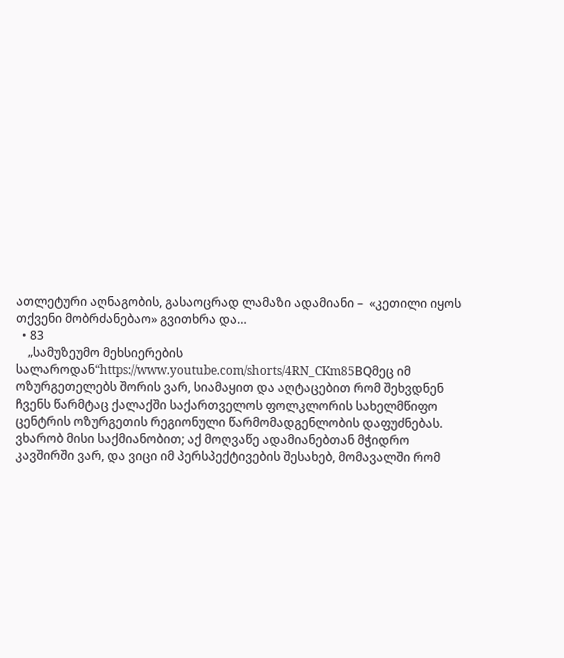ათლეტური აღნაგობის, გასაოცრად ლამაზი ადამიანი –  «კეთილი იყოს თქვენი მობრძანებაო» გვითხრა და…
  • 83
    „სამუზეუმო მეხსიერების სალაროდან“https://www.youtube.com/shorts/4RN_CKm85BQმეც იმ ოზურგეთელებს შორის ვარ, სიამაყით და აღტაცებით რომ შეხვდნენ ჩვენს წარმტაც ქალაქში საქართველოს ფოლკლორის სახელმწიფო ცენტრის ოზურგეთის რეგიონული წარმომადგენლობის დაფუძნებას. ვხარობ მისი საქმიანობით; აქ მოღვაწე ადამიანებთან მჭიდრო კავშირში ვარ, და ვიცი იმ პერსპექტივების შესახებ, მომავალში რომ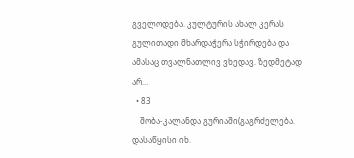გველოდება. კულტურის ახალ კერას გულითადი მხარდაჭერა სჭირდება და ამასაც თვალნათლივ ვხედავ. ზედმეტად არ…
  • 83
    შობა-კალანდა გურიაში(გაგრძელება. დასაწყისი იხ.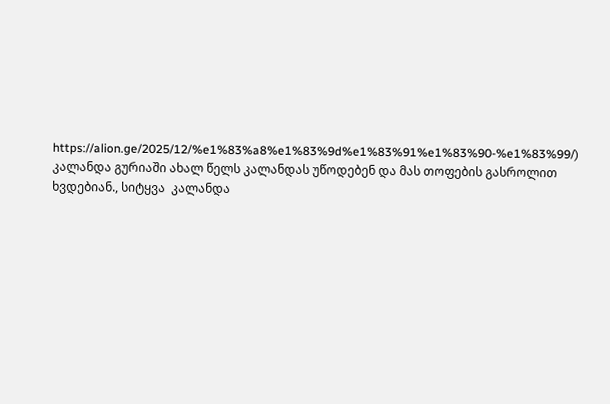https://alion.ge/2025/12/%e1%83%a8%e1%83%9d%e1%83%91%e1%83%90-%e1%83%99/)                                            კალანდა გურიაში ახალ წელს კალანდას უწოდებენ და მას თოფების გასროლით ხვდებიან., სიტყვა  კალანდა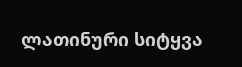ლათინური სიტყვა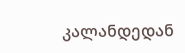კალანდედან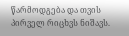წარმოდგება და თვის პირველ რიცხვს ნიშავს.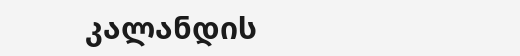კალანდის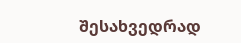შესახვედრად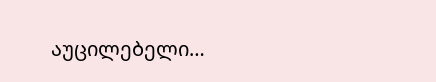აუცილებელი…